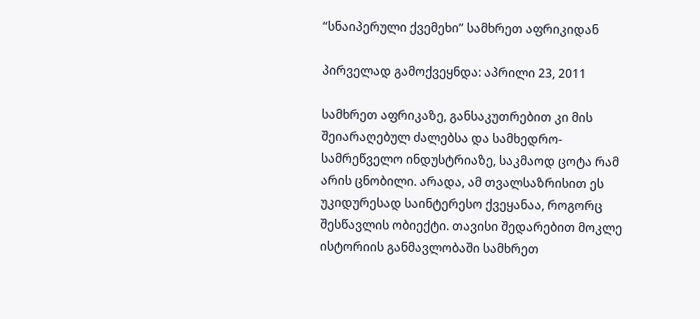“სნაიპერული ქვემეხი” სამხრეთ აფრიკიდან

პირველად გამოქვეყნდა: აპრილი 23, 2011

სამხრეთ აფრიკაზე, განსაკუთრებით კი მის შეიარაღებულ ძალებსა და სამხედრო-სამრეწველო ინდუსტრიაზე, საკმაოდ ცოტა რამ არის ცნობილი. არადა, ამ თვალსაზრისით ეს უკიდურესად საინტერესო ქვეყანაა, როგორც შესწავლის ობიექტი. თავისი შედარებით მოკლე ისტორიის განმავლობაში სამხრეთ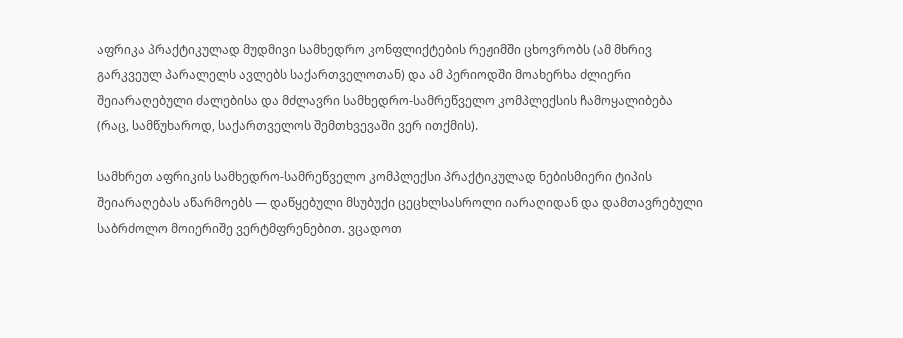აფრიკა პრაქტიკულად მუდმივი სამხედრო კონფლიქტების რეჟიმში ცხოვრობს (ამ მხრივ გარკვეულ პარალელს ავლებს საქართველოთან) და ამ პერიოდში მოახერხა ძლიერი შეიარაღებული ძალებისა და მძლავრი სამხედრო-სამრეწველო კომპლექსის ჩამოყალიბება (რაც, სამწუხაროდ, საქართველოს შემთხვევაში ვერ ითქმის).

სამხრეთ აფრიკის სამხედრო-სამრეწველო კომპლექსი პრაქტიკულად ნებისმიერი ტიპის შეიარაღებას აწარმოებს — დაწყებული მსუბუქი ცეცხლსასროლი იარაღიდან და დამთავრებული საბრძოლო მოიერიშე ვერტმფრენებით. ვცადოთ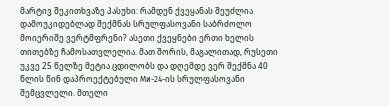მარტივ შეკითხვაზე პასუხი: რამდენ ქვეყანას შეუძლია დამოუკიდებლად შექმნას სრულფასოვანი საბრძოლო მოიერიშე ვერტმფრენი? ასეთი ქვეყნები ერთი ხელის თითებზე ჩამოსათვლელია. მათ შორის, მაგალითად, რუსეთი უკვე 25 წელზე მეტია ცდილობს და დღემდე ვერ შექმნა 40 წლის წინ დაპროექტებული Ми-24-ის სრულფასოვანი შემცვლელი. მთელი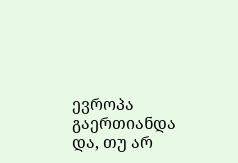ევროპა გაერთიანდა და, თუ არ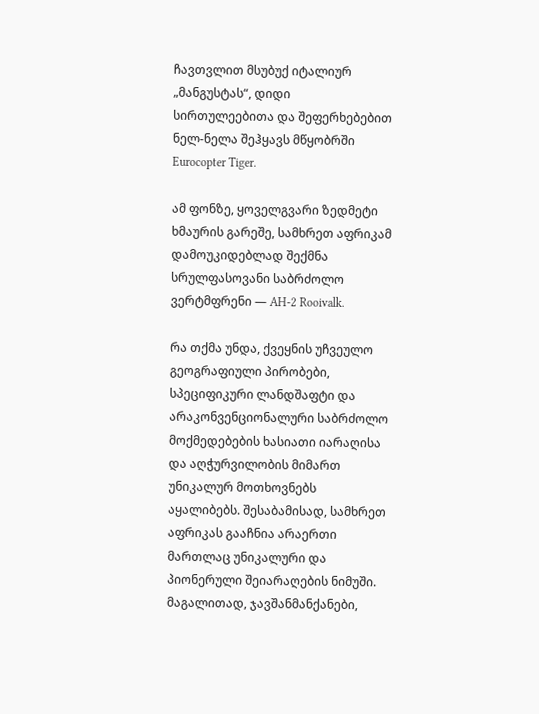ჩავთვლით მსუბუქ იტალიურ „მანგუსტას“, დიდი სირთულეებითა და შეფერხებებით ნელ-ნელა შეჰყავს მწყობრში Eurocopter Tiger.

ამ ფონზე, ყოველგვარი ზედმეტი ხმაურის გარეშე, სამხრეთ აფრიკამ დამოუკიდებლად შექმნა სრულფასოვანი საბრძოლო ვერტმფრენი — AH-2 Rooivalk.

რა თქმა უნდა, ქვეყნის უჩვეულო გეოგრაფიული პირობები, სპეციფიკური ლანდშაფტი და არაკონვენციონალური საბრძოლო მოქმედებების ხასიათი იარაღისა და აღჭურვილობის მიმართ უნიკალურ მოთხოვნებს აყალიბებს. შესაბამისად, სამხრეთ აფრიკას გააჩნია არაერთი მართლაც უნიკალური და პიონერული შეიარაღების ნიმუში. მაგალითად, ჯავშანმანქანები,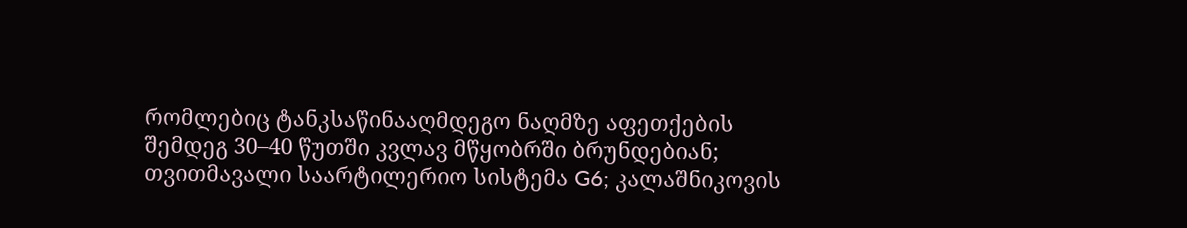რომლებიც ტანკსაწინააღმდეგო ნაღმზე აფეთქების შემდეგ 30–40 წუთში კვლავ მწყობრში ბრუნდებიან; თვითმავალი საარტილერიო სისტემა G6; კალაშნიკოვის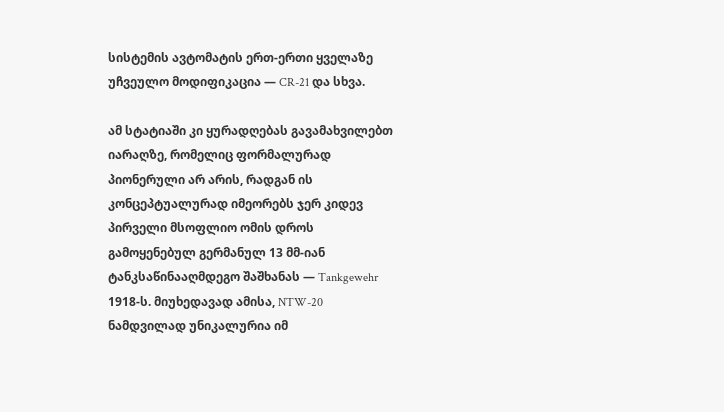სისტემის ავტომატის ერთ-ერთი ყველაზე უჩვეულო მოდიფიკაცია — CR-21 და სხვა.

ამ სტატიაში კი ყურადღებას გავამახვილებთ იარაღზე, რომელიც ფორმალურად პიონერული არ არის, რადგან ის კონცეპტუალურად იმეორებს ჯერ კიდევ პირველი მსოფლიო ომის დროს გამოყენებულ გერმანულ 13 მმ-იან ტანკსაწინააღმდეგო შაშხანას — Tankgewehr 1918-ს. მიუხედავად ამისა, NTW-20 ნამდვილად უნიკალურია იმ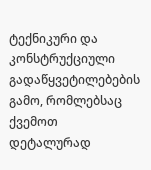ტექნიკური და კონსტრუქციული გადაწყვეტილებების გამო, რომლებსაც ქვემოთ დეტალურად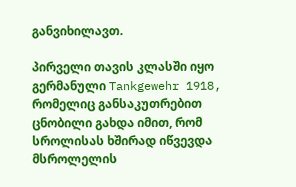განვიხილავთ.

პირველი თავის კლასში იყო გერმანული Tankgewehr 1918, რომელიც განსაკუთრებით ცნობილი გახდა იმით, რომ სროლისას ხშირად იწვევდა მსროლელის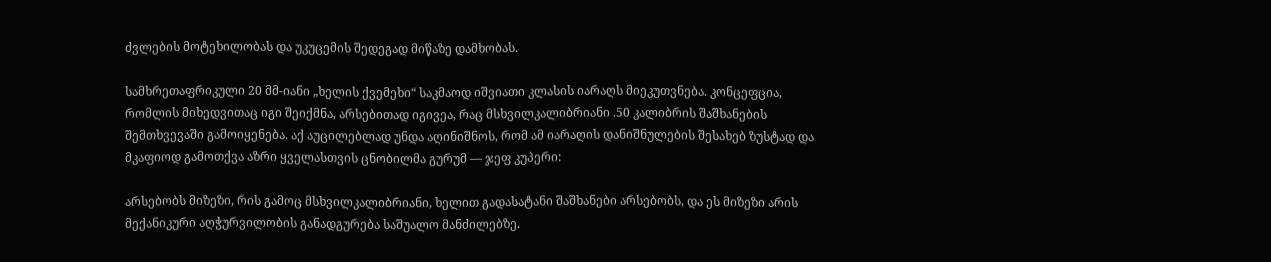ძვლების მოტეხილობას და უკუცემის შედეგად მიწაზე დამხობას.

სამხრეთაფრიკული 20 მმ-იანი „ხელის ქვემეხი“ საკმაოდ იშვიათი კლასის იარაღს მიეკუთვნება. კონცეფცია, რომლის მიხედვითაც იგი შეიქმნა, არსებითად იგივეა, რაც მსხვილკალიბრიანი .50 კალიბრის შაშხანების შემთხვევაში გამოიყენება. აქ აუცილებლად უნდა აღინიშნოს, რომ ამ იარაღის დანიშნულების შესახებ ზუსტად და მკაფიოდ გამოთქვა აზრი ყველასთვის ცნობილმა გურუმ — ჯეფ კუპერი:

არსებობს მიზეზი, რის გამოც მსხვილკალიბრიანი, ხელით გადასატანი შაშხანები არსებობს, და ეს მიზეზი არის მექანიკური აღჭურვილობის განადგურება საშუალო მანძილებზე.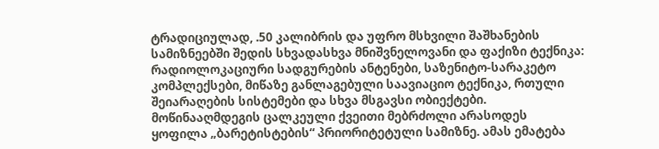ტრადიციულად, .50 კალიბრის და უფრო მსხვილი შაშხანების სამიზნეებში შედის სხვადასხვა მნიშვნელოვანი და ფაქიზი ტექნიკა: რადიოლოკაციური სადგურების ანტენები, საზენიტო-სარაკეტო კომპლექსები, მიწაზე განლაგებული საავიაციო ტექნიკა, რთული შეიარაღების სისტემები და სხვა მსგავსი ობიექტები. მოწინააღმდეგის ცალკეული ქვეითი მებრძოლი არასოდეს ყოფილა „ბარეტისტების“ პრიორიტეტული სამიზნე. ამას ემატება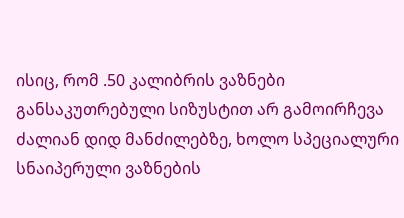ისიც, რომ .50 კალიბრის ვაზნები განსაკუთრებული სიზუსტით არ გამოირჩევა ძალიან დიდ მანძილებზე, ხოლო სპეციალური სნაიპერული ვაზნების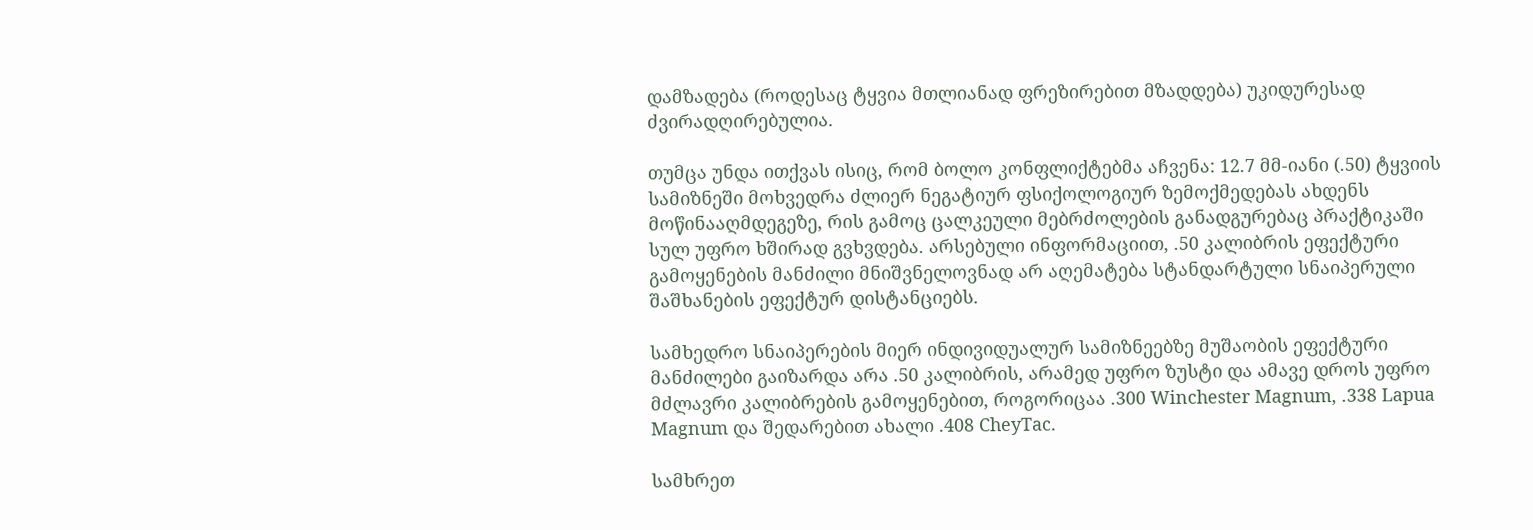დამზადება (როდესაც ტყვია მთლიანად ფრეზირებით მზადდება) უკიდურესად ძვირადღირებულია.

თუმცა უნდა ითქვას ისიც, რომ ბოლო კონფლიქტებმა აჩვენა: 12.7 მმ-იანი (.50) ტყვიის სამიზნეში მოხვედრა ძლიერ ნეგატიურ ფსიქოლოგიურ ზემოქმედებას ახდენს მოწინააღმდეგეზე, რის გამოც ცალკეული მებრძოლების განადგურებაც პრაქტიკაში სულ უფრო ხშირად გვხვდება. არსებული ინფორმაციით, .50 კალიბრის ეფექტური გამოყენების მანძილი მნიშვნელოვნად არ აღემატება სტანდარტული სნაიპერული შაშხანების ეფექტურ დისტანციებს.

სამხედრო სნაიპერების მიერ ინდივიდუალურ სამიზნეებზე მუშაობის ეფექტური მანძილები გაიზარდა არა .50 კალიბრის, არამედ უფრო ზუსტი და ამავე დროს უფრო მძლავრი კალიბრების გამოყენებით, როგორიცაა .300 Winchester Magnum, .338 Lapua Magnum და შედარებით ახალი .408 CheyTac.

სამხრეთ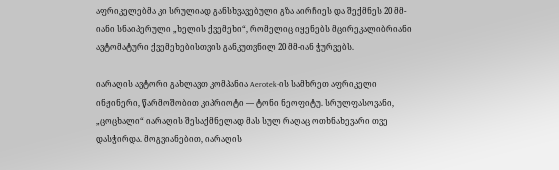აფრიკელებმა კი სრულიად განსხვავებული გზა აირჩიეს და შექმნეს 20 მმ-იანი სნაიპერული „ხელის ქვემეხი“, რომელიც იყენებს მცირეკალიბრიანი ავტომატური ქვემეხებისთვის განკუთვნილ 20 მმ-იან ჭურვებს.

იარაღის ავტორი გახლავთ კომპანია Aerotek-ის სამხრეთ აფრიკელი ინჟინერი, წარმოშობით კიპრიოტი — ტონი ნეოფიტუ. სრულფასოვანი, „ცოცხალი“ იარაღის შესაქმნელად მას სულ რაღაც ოთხნახევარი თვე დასჭირდა. მოგვიანებით, იარაღის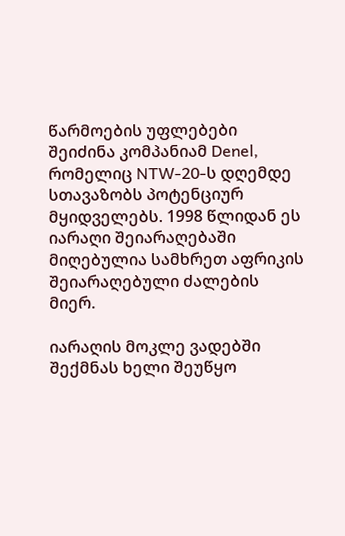წარმოების უფლებები შეიძინა კომპანიამ Denel, რომელიც NTW-20-ს დღემდე სთავაზობს პოტენციურ მყიდველებს. 1998 წლიდან ეს იარაღი შეიარაღებაში მიღებულია სამხრეთ აფრიკის შეიარაღებული ძალების მიერ.

იარაღის მოკლე ვადებში შექმნას ხელი შეუწყო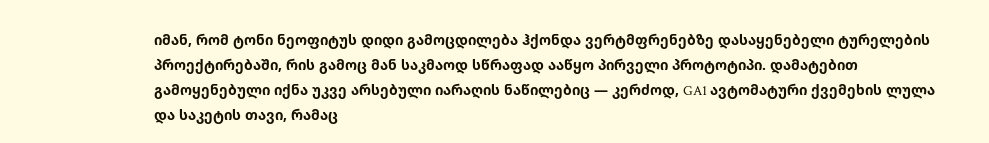იმან, რომ ტონი ნეოფიტუს დიდი გამოცდილება ჰქონდა ვერტმფრენებზე დასაყენებელი ტურელების პროექტირებაში, რის გამოც მან საკმაოდ სწრაფად ააწყო პირველი პროტოტიპი. დამატებით გამოყენებული იქნა უკვე არსებული იარაღის ნაწილებიც — კერძოდ, GA1 ავტომატური ქვემეხის ლულა და საკეტის თავი, რამაც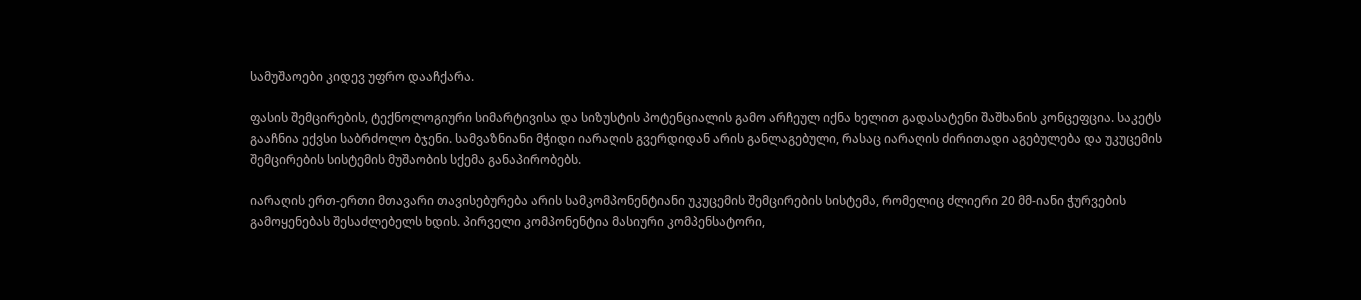სამუშაოები კიდევ უფრო დააჩქარა.

ფასის შემცირების, ტექნოლოგიური სიმარტივისა და სიზუსტის პოტენციალის გამო არჩეულ იქნა ხელით გადასატენი შაშხანის კონცეფცია. საკეტს გააჩნია ექვსი საბრძოლო ბჯენი. სამვაზნიანი მჭიდი იარაღის გვერდიდან არის განლაგებული, რასაც იარაღის ძირითადი აგებულება და უკუცემის შემცირების სისტემის მუშაობის სქემა განაპირობებს.

იარაღის ერთ-ერთი მთავარი თავისებურება არის სამკომპონენტიანი უკუცემის შემცირების სისტემა, რომელიც ძლიერი 20 მმ-იანი ჭურვების გამოყენებას შესაძლებელს ხდის. პირველი კომპონენტია მასიური კომპენსატორი,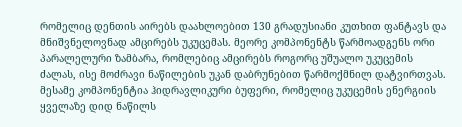რომელიც დენთის აირებს დაახლოებით 130 გრადუსიანი კუთხით ფანტავს და მნიშვნელოვნად ამცირებს უკუცემას. მეორე კომპონენტს წარმოადგენს ორი პარალელური ზამბარა, რომლებიც ამცირებს როგორც უშუალო უკუცემის ძალას, ისე მოძრავი ნაწილების უკან დაბრუნებით წარმოქმნილ დატვირთვას. მესამე კომპონენტია ჰიდრავლიკური ბუფერი, რომელიც უკუცემის ენერგიის ყველაზე დიდ ნაწილს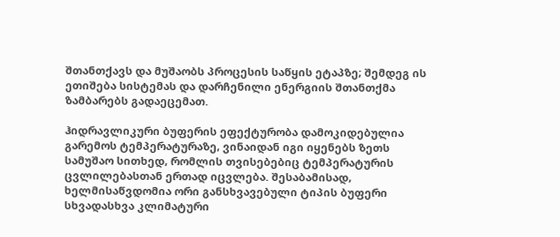შთანთქავს და მუშაობს პროცესის საწყის ეტაპზე; შემდეგ ის ეთიშება სისტემას და დარჩენილი ენერგიის შთანთქმა ზამბარებს გადაეცემათ.

ჰიდრავლიკური ბუფერის ეფექტურობა დამოკიდებულია გარემოს ტემპერატურაზე, ვინაიდან იგი იყენებს ზეთს სამუშაო სითხედ, რომლის თვისებებიც ტემპერატურის ცვლილებასთან ერთად იცვლება. შესაბამისად, ხელმისაწვდომია ორი განსხვავებული ტიპის ბუფერი სხვადასხვა კლიმატური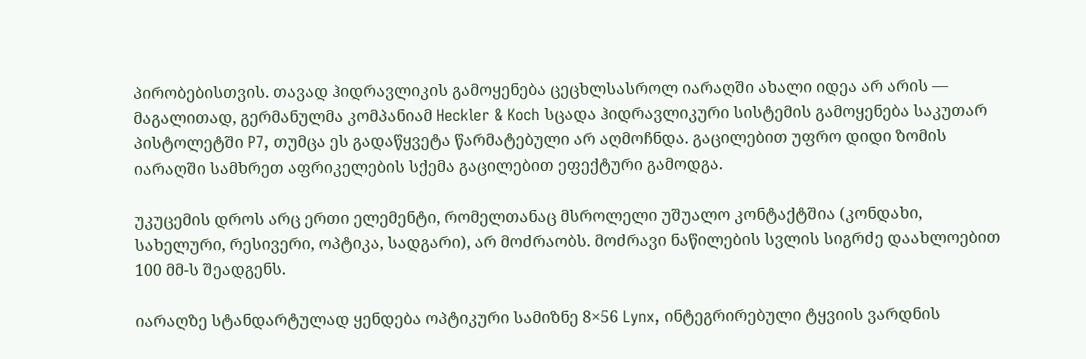პირობებისთვის. თავად ჰიდრავლიკის გამოყენება ცეცხლსასროლ იარაღში ახალი იდეა არ არის — მაგალითად, გერმანულმა კომპანიამ Heckler & Koch სცადა ჰიდრავლიკური სისტემის გამოყენება საკუთარ პისტოლეტში P7, თუმცა ეს გადაწყვეტა წარმატებული არ აღმოჩნდა. გაცილებით უფრო დიდი ზომის იარაღში სამხრეთ აფრიკელების სქემა გაცილებით ეფექტური გამოდგა.

უკუცემის დროს არც ერთი ელემენტი, რომელთანაც მსროლელი უშუალო კონტაქტშია (კონდახი, სახელური, რესივერი, ოპტიკა, სადგარი), არ მოძრაობს. მოძრავი ნაწილების სვლის სიგრძე დაახლოებით 100 მმ-ს შეადგენს.

იარაღზე სტანდარტულად ყენდება ოპტიკური სამიზნე 8×56 Lynx, ინტეგრირებული ტყვიის ვარდნის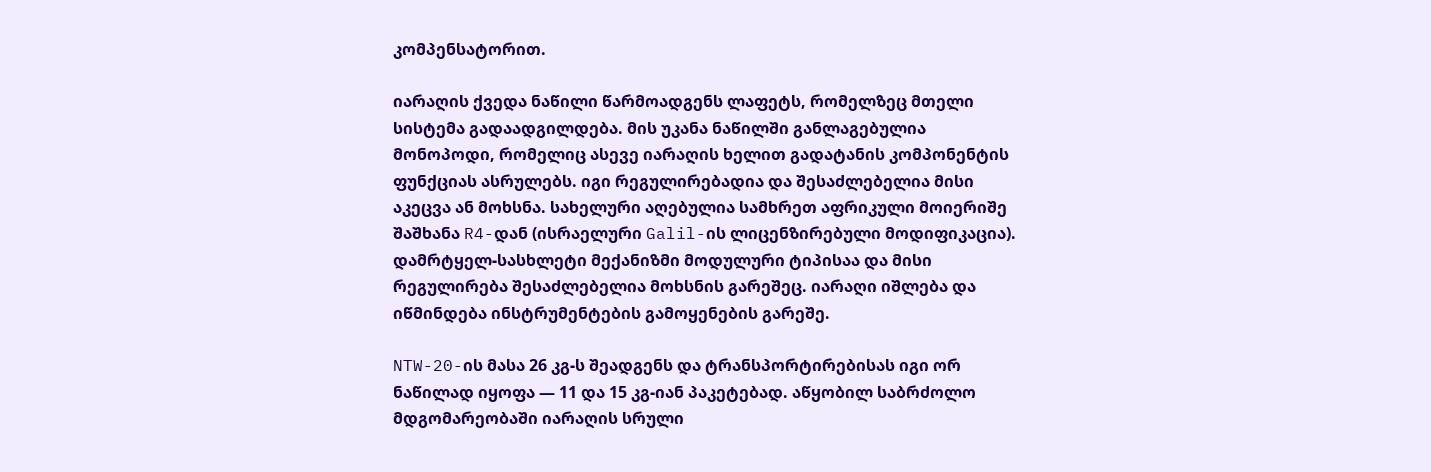კომპენსატორით.

იარაღის ქვედა ნაწილი წარმოადგენს ლაფეტს, რომელზეც მთელი სისტემა გადაადგილდება. მის უკანა ნაწილში განლაგებულია მონოპოდი, რომელიც ასევე იარაღის ხელით გადატანის კომპონენტის ფუნქციას ასრულებს. იგი რეგულირებადია და შესაძლებელია მისი აკეცვა ან მოხსნა. სახელური აღებულია სამხრეთ აფრიკული მოიერიშე შაშხანა R4-დან (ისრაელური Galil-ის ლიცენზირებული მოდიფიკაცია). დამრტყელ-სასხლეტი მექანიზმი მოდულური ტიპისაა და მისი რეგულირება შესაძლებელია მოხსნის გარეშეც. იარაღი იშლება და იწმინდება ინსტრუმენტების გამოყენების გარეშე.

NTW-20-ის მასა 26 კგ-ს შეადგენს და ტრანსპორტირებისას იგი ორ ნაწილად იყოფა — 11 და 15 კგ-იან პაკეტებად. აწყობილ საბრძოლო მდგომარეობაში იარაღის სრული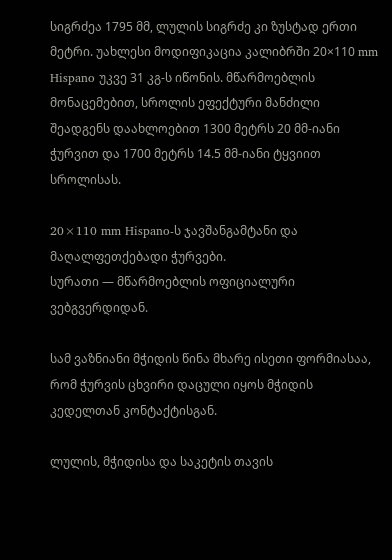სიგრძეა 1795 მმ, ლულის სიგრძე კი ზუსტად ერთი მეტრი. უახლესი მოდიფიკაცია კალიბრში 20×110 mm Hispano უკვე 31 კგ-ს იწონის. მწარმოებლის მონაცემებით, სროლის ეფექტური მანძილი შეადგენს დაახლოებით 1300 მეტრს 20 მმ-იანი ჭურვით და 1700 მეტრს 14.5 მმ-იანი ტყვიით სროლისას.

20×110 mm Hispano-ს ჯავშანგამტანი და მაღალფეთქებადი ჭურვები.
სურათი — მწარმოებლის ოფიციალური ვებგვერდიდან.

სამ ვაზნიანი მჭიდის წინა მხარე ისეთი ფორმიასაა, რომ ჭურვის ცხვირი დაცული იყოს მჭიდის კედელთან კონტაქტისგან.

ლულის, მჭიდისა და საკეტის თავის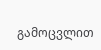გამოცვლით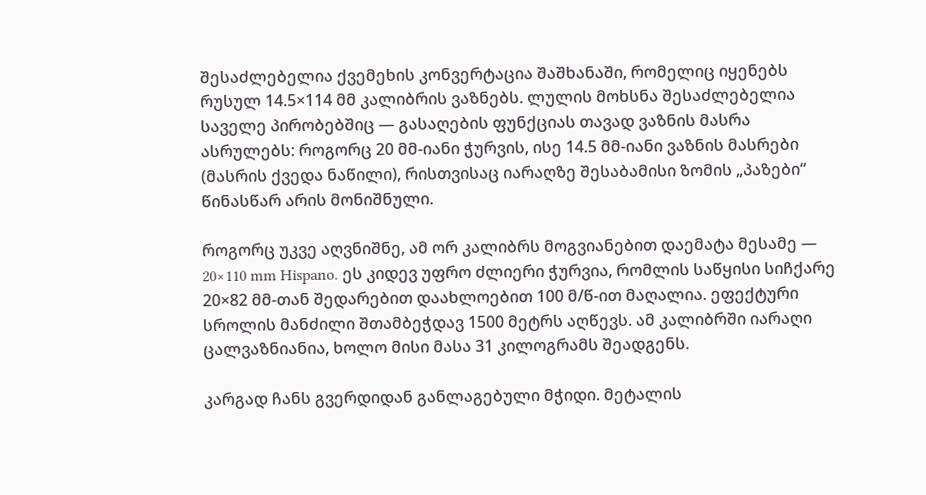შესაძლებელია ქვემეხის კონვერტაცია შაშხანაში, რომელიც იყენებს რუსულ 14.5×114 მმ კალიბრის ვაზნებს. ლულის მოხსნა შესაძლებელია საველე პირობებშიც — გასაღების ფუნქციას თავად ვაზნის მასრა ასრულებს: როგორც 20 მმ-იანი ჭურვის, ისე 14.5 მმ-იანი ვაზნის მასრები (მასრის ქვედა ნაწილი), რისთვისაც იარაღზე შესაბამისი ზომის „პაზები“ წინასწარ არის მონიშნული.

როგორც უკვე აღვნიშნე, ამ ორ კალიბრს მოგვიანებით დაემატა მესამე — 20×110 mm Hispano. ეს კიდევ უფრო ძლიერი ჭურვია, რომლის საწყისი სიჩქარე 20×82 მმ-თან შედარებით დაახლოებით 100 მ/წ-ით მაღალია. ეფექტური სროლის მანძილი შთამბეჭდავ 1500 მეტრს აღწევს. ამ კალიბრში იარაღი ცალვაზნიანია, ხოლო მისი მასა 31 კილოგრამს შეადგენს.

კარგად ჩანს გვერდიდან განლაგებული მჭიდი. მეტალის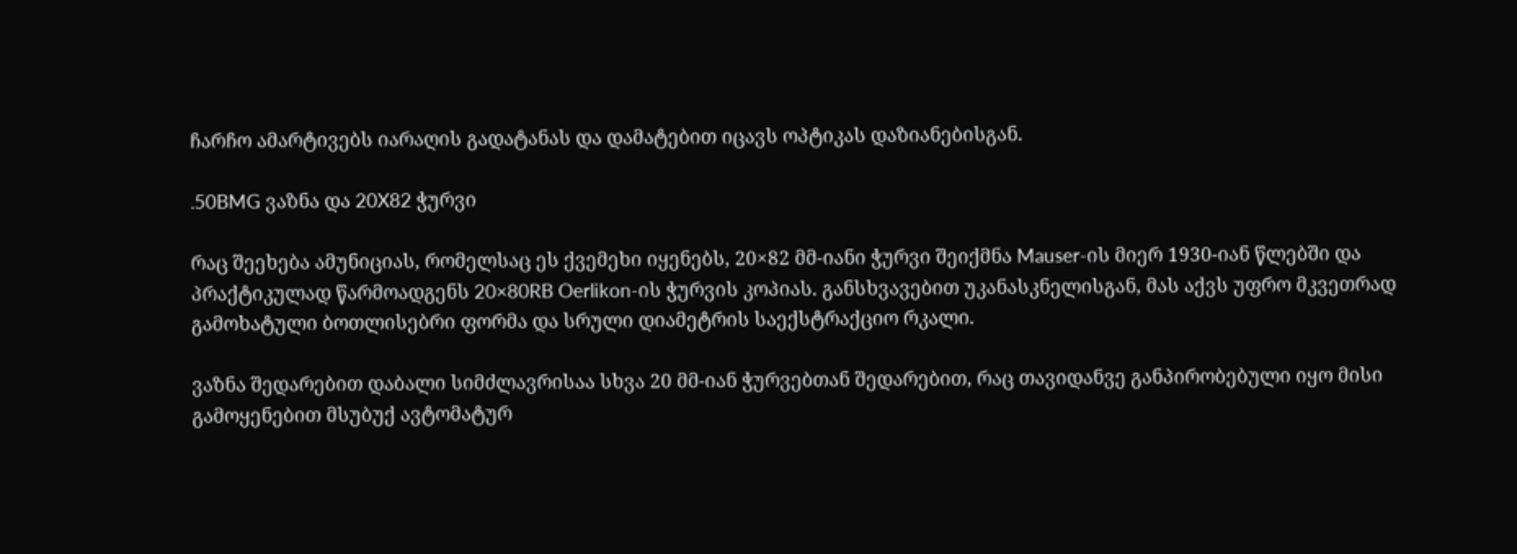ჩარჩო ამარტივებს იარაღის გადატანას და დამატებით იცავს ოპტიკას დაზიანებისგან.

.50BMG ვაზნა და 20X82 ჭურვი

რაც შეეხება ამუნიციას, რომელსაც ეს ქვემეხი იყენებს, 20×82 მმ-იანი ჭურვი შეიქმნა Mauser-ის მიერ 1930-იან წლებში და პრაქტიკულად წარმოადგენს 20×80RB Oerlikon-ის ჭურვის კოპიას. განსხვავებით უკანასკნელისგან, მას აქვს უფრო მკვეთრად გამოხატული ბოთლისებრი ფორმა და სრული დიამეტრის საექსტრაქციო რკალი.

ვაზნა შედარებით დაბალი სიმძლავრისაა სხვა 20 მმ-იან ჭურვებთან შედარებით, რაც თავიდანვე განპირობებული იყო მისი გამოყენებით მსუბუქ ავტომატურ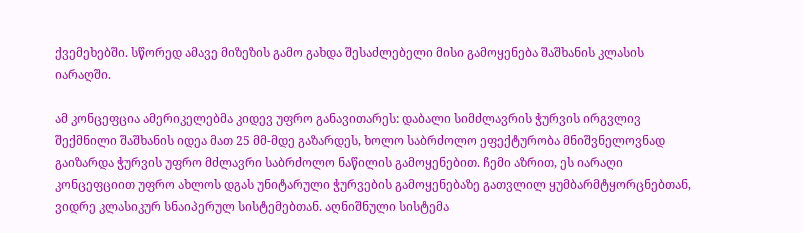ქვემეხებში. სწორედ ამავე მიზეზის გამო გახდა შესაძლებელი მისი გამოყენება შაშხანის კლასის იარაღში.

ამ კონცეფცია ამერიკელებმა კიდევ უფრო განავითარეს: დაბალი სიმძლავრის ჭურვის ირგვლივ შექმნილი შაშხანის იდეა მათ 25 მმ-მდე გაზარდეს, ხოლო საბრძოლო ეფექტურობა მნიშვნელოვნად გაიზარდა ჭურვის უფრო მძლავრი საბრძოლო ნაწილის გამოყენებით. ჩემი აზრით, ეს იარაღი კონცეფციით უფრო ახლოს დგას უნიტარული ჭურვების გამოყენებაზე გათვლილ ყუმბარმტყორცნებთან, ვიდრე კლასიკურ სნაიპერულ სისტემებთან. აღნიშნული სისტემა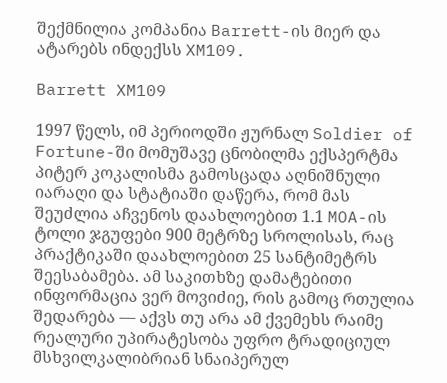შექმნილია კომპანია Barrett-ის მიერ და ატარებს ინდექსს XM109.

Barrett XM109

1997 წელს, იმ პერიოდში ჟურნალ Soldier of Fortune-ში მომუშავე ცნობილმა ექსპერტმა პიტერ კოკალისმა გამოსცადა აღნიშნული იარაღი და სტატიაში დაწერა, რომ მას შეუძლია აჩვენოს დაახლოებით 1.1 MOA-ის ტოლი ჯგუფები 900 მეტრზე სროლისას, რაც პრაქტიკაში დაახლოებით 25 სანტიმეტრს შეესაბამება. ამ საკითხზე დამატებითი ინფორმაცია ვერ მოვიძიე, რის გამოც რთულია შედარება — აქვს თუ არა ამ ქვემეხს რაიმე რეალური უპირატესობა უფრო ტრადიციულ მსხვილკალიბრიან სნაიპერულ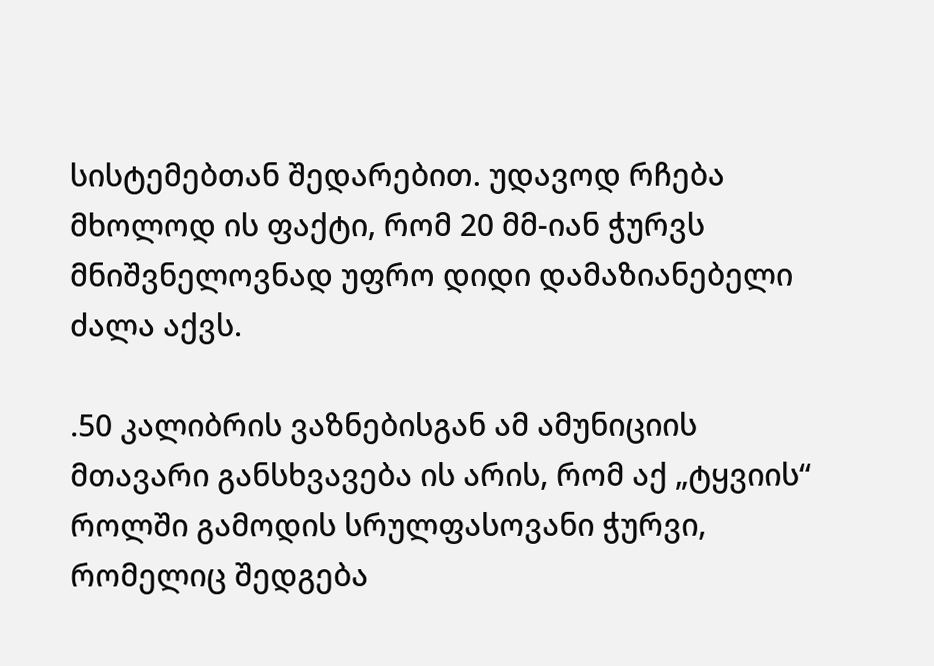სისტემებთან შედარებით. უდავოდ რჩება მხოლოდ ის ფაქტი, რომ 20 მმ-იან ჭურვს მნიშვნელოვნად უფრო დიდი დამაზიანებელი ძალა აქვს.

.50 კალიბრის ვაზნებისგან ამ ამუნიციის მთავარი განსხვავება ის არის, რომ აქ „ტყვიის“ როლში გამოდის სრულფასოვანი ჭურვი, რომელიც შედგება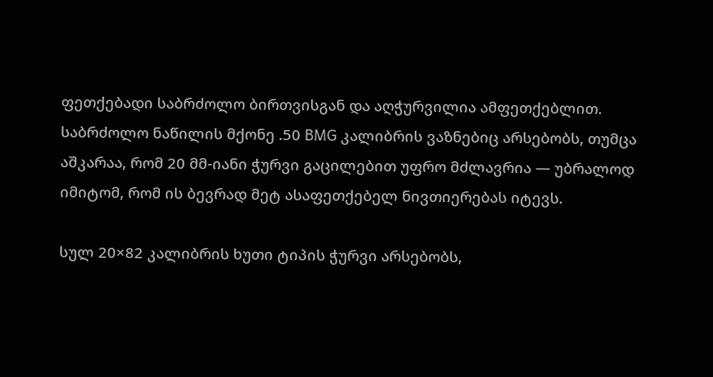ფეთქებადი საბრძოლო ბირთვისგან და აღჭურვილია ამფეთქებლით. საბრძოლო ნაწილის მქონე .50 BMG კალიბრის ვაზნებიც არსებობს, თუმცა აშკარაა, რომ 20 მმ-იანი ჭურვი გაცილებით უფრო მძლავრია — უბრალოდ იმიტომ, რომ ის ბევრად მეტ ასაფეთქებელ ნივთიერებას იტევს.

სულ 20×82 კალიბრის ხუთი ტიპის ჭურვი არსებობს,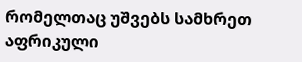რომელთაც უშვებს სამხრეთ აფრიკული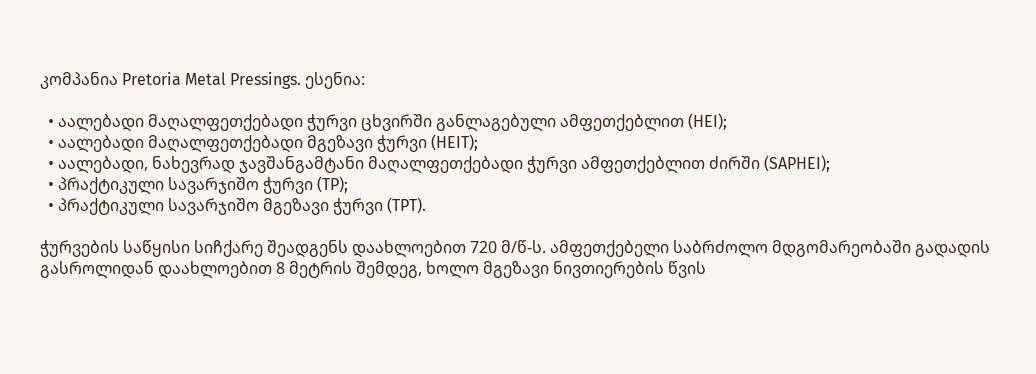კომპანია Pretoria Metal Pressings. ესენია:

  • აალებადი მაღალფეთქებადი ჭურვი ცხვირში განლაგებული ამფეთქებლით (HEI);
  • აალებადი მაღალფეთქებადი მგეზავი ჭურვი (HEIT);
  • აალებადი, ნახევრად ჯავშანგამტანი მაღალფეთქებადი ჭურვი ამფეთქებლით ძირში (SAPHEI);
  • პრაქტიკული სავარჯიშო ჭურვი (TP);
  • პრაქტიკული სავარჯიშო მგეზავი ჭურვი (TPT).

ჭურვების საწყისი სიჩქარე შეადგენს დაახლოებით 720 მ/წ-ს. ამფეთქებელი საბრძოლო მდგომარეობაში გადადის გასროლიდან დაახლოებით 8 მეტრის შემდეგ, ხოლო მგეზავი ნივთიერების წვის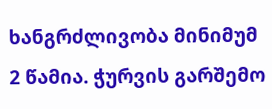ხანგრძლივობა მინიმუმ 2 წამია. ჭურვის გარშემო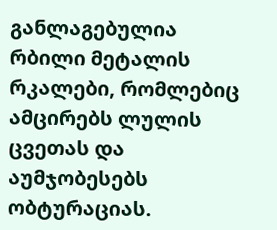განლაგებულია რბილი მეტალის რკალები, რომლებიც ამცირებს ლულის ცვეთას და აუმჯობესებს ობტურაციას.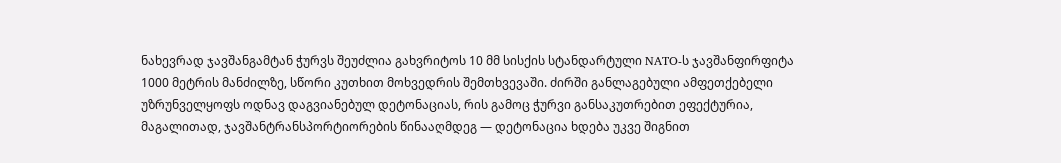ნახევრად ჯავშანგამტან ჭურვს შეუძლია გახვრიტოს 10 მმ სისქის სტანდარტული NATO-ს ჯავშანფირფიტა 1000 მეტრის მანძილზე, სწორი კუთხით მოხვედრის შემთხვევაში. ძირში განლაგებული ამფეთქებელი უზრუნველყოფს ოდნავ დაგვიანებულ დეტონაციას, რის გამოც ჭურვი განსაკუთრებით ეფექტურია, მაგალითად, ჯავშანტრანსპორტიორების წინააღმდეგ — დეტონაცია ხდება უკვე შიგნით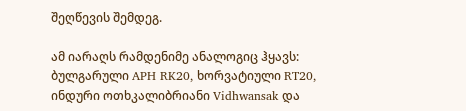შეღწევის შემდეგ.

ამ იარაღს რამდენიმე ანალოგიც ჰყავს: ბულგარული APH RK20, ხორვატიული RT20, ინდური ოთხკალიბრიანი Vidhwansak და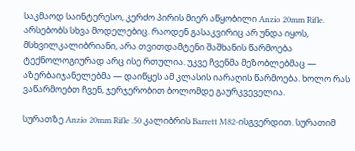საკმაოდ საინტერესო, კერძო პირის მიერ აწყობილი Anzio 20mm Rifle. არსებობს სხვა მოდელებიც. რაოდენ გასაკვირიც არ უნდა იყოს, მსხვილკალიბრიანი, არა თვითდამტენი შაშხანის წარმოება ტექნოლოგიურად არც ისე რთულია. უკვე ჩვენმა მეზობლებმაც — აზერბაიჯანელებმა — დაიწყეს ამ კლასის იარაღის წარმოება. ხოლო რას ვაწარმოებთ ჩვენ, ჯერჯერობით ბოლომდე გაურკვეველია.

სურათზე Anzio 20mm Rifle .50 კალიბრის Barrett M82-ისგვერდით. სურათიმ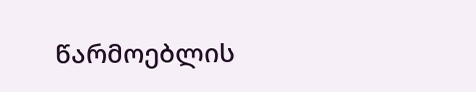წარმოებლის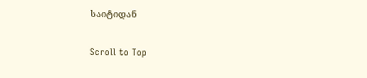საიტიდან

Scroll to Top